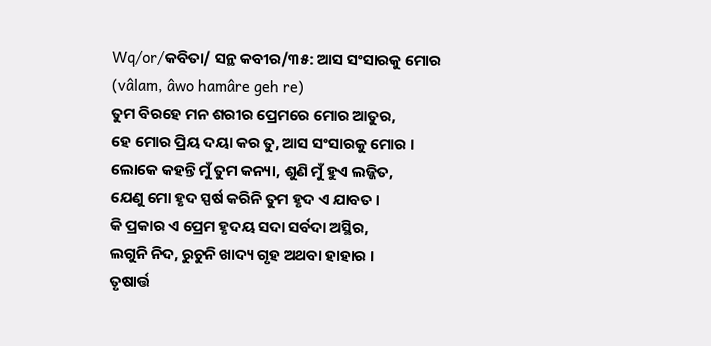Wq/or/କବିତା/ ସନ୍ଥ କବୀର/୩୫: ଆସ ସଂସାରକୁ ମୋର
(vâlam, âwo hamâre geh re)
ତୁମ ବିରହେ ମନ ଶରୀର ପ୍ରେମରେ ମୋର ଆତୁର,
ହେ ମୋର ପ୍ରିୟ ଦୟା କର ତୁ, ଆସ ସଂସାରକୁ ମୋର ।
ଲୋକେ କହନ୍ତି ମୁଁ ତୁମ କନ୍ୟା, ଶୁଣି ମୁଁ ହୁଏ ଲଜ୍ଜିତ,
ଯେଣୁ ମୋ ହୃଦ ସ୍ପର୍ଷ କରିନି ତୁମ ହୃଦ ଏ ଯାବତ ।
କି ପ୍ରକାର ଏ ପ୍ରେମ ହୃଦୟ ସଦା ସର୍ବଦା ଅସ୍ଥିର,
ଲଗୁନି ନିଦ, ରୁଚୁନି ଖାଦ୍ୟ ଗୃହ ଅଥବା ହାହାର ।
ତୃଷାର୍ତ୍ତ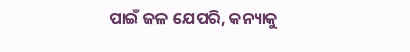ପାଇଁ ଜଳ ଯେପରି, କନ୍ୟାକୁ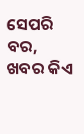ସେପରି ବର,
ଖବର କିଏ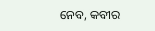ନେବ, କବୀର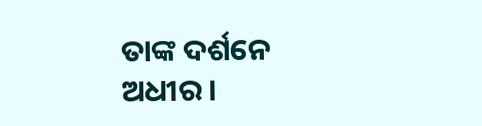ତାଙ୍କ ଦର୍ଶନେ ଅଧୀର ।